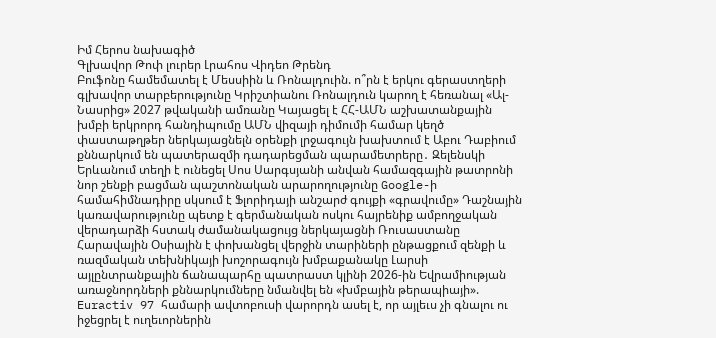Իմ Հերոս նախագիծ
Գլխավոր Թոփ լուրեր Լրահոս Վիդեո Թրենդ
Բուֆոնը համեմատել է Մեսսիին և Ռոնալդուին. ո՞րն է երկու գերաստղերի գլխավոր տարբերությունը Կրիշտիանու Ռոնալդուն կարող է հեռանալ «Ալ-Նասրից» 2027 թվականի ամռանը Կայացել է ՀՀ-ԱՄՆ աշխատանքային խմբի երկրորդ հանդիպումը ԱՄՆ վիզայի դիմումի համար կեղծ փաստաթղթեր ներկայացնելն օրենքի լրջագույն խախտում է Աբու Դաբիում քննարկում են պատերազմի դադարեցման պարամետրերը․ Զելենսկի Երևանում տեղի է ունեցել Սոս Սարգսյանի անվան համազգային թատրոնի նոր շենքի բացման պաշտոնական արարողությունը Google-ի համահիմնադիրը սկսում է Ֆլորիդայի անշարժ գույքի «գրավումը» Դաշնային կառավարությունը պետք է գերմանական ոսկու հայրենիք ամբողջական վերադարձի հստակ ժամանակացույց ներկայացնի Ռուսաստանը Հարավային Օսիային է փոխանցել վերջին տարիների ընթացքում զենքի և ռազմական տեխնիկայի խոշորագույն խմբաքանակը Լարսի այլընտրանքային ճանապարհը պատրաստ կլինի 2026-ին Եվրամիության առաջնորդների քննարկումները նմանվել են «խմբային թերապիայի». Euractiv 97 համարի ավտոբուսի վարորդն ասել է, որ այլեւս չի գնալու ու իջեցրել է ուղեւորներին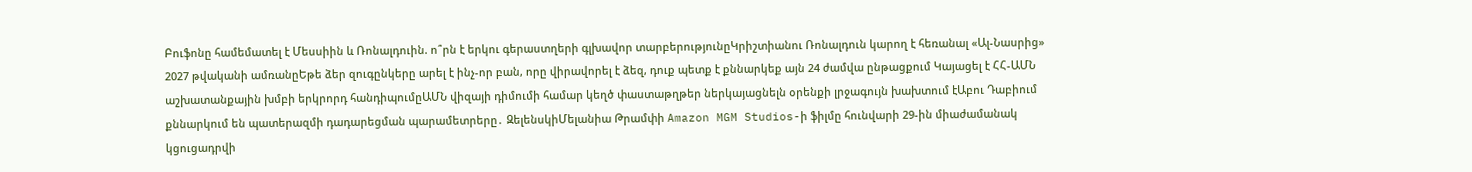Բուֆոնը համեմատել է Մեսսիին և Ռոնալդուին. ո՞րն է երկու գերաստղերի գլխավոր տարբերությունըԿրիշտիանու Ռոնալդուն կարող է հեռանալ «Ալ-Նասրից» 2027 թվականի ամռանըԵթե ձեր զուգընկերը արել է ինչ-որ բան, որը վիրավորել է ձեզ, դուք պետք է քննարկեք այն 24 ժամվա ընթացքում Կայացել է ՀՀ-ԱՄՆ աշխատանքային խմբի երկրորդ հանդիպումըԱՄՆ վիզայի դիմումի համար կեղծ փաստաթղթեր ներկայացնելն օրենքի լրջագույն խախտում էԱբու Դաբիում քննարկում են պատերազմի դադարեցման պարամետրերը․ ԶելենսկիՄելանիա Թրամփի Amazon MGM Studios-ի ֆիլմը հունվարի 29-ին միաժամանակ կցուցադրվի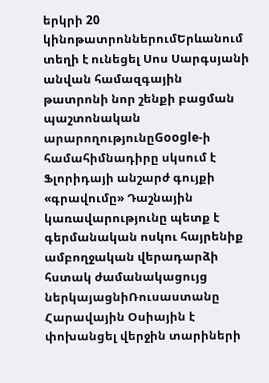երկրի 20 կինոթատրոններումԵրևանում տեղի է ունեցել Սոս Սարգսյանի անվան համազգային թատրոնի նոր շենքի բացման պաշտոնական արարողությունըGoogle-ի համահիմնադիրը սկսում է Ֆլորիդայի անշարժ գույքի «գրավումը» Դաշնային կառավարությունը պետք է գերմանական ոսկու հայրենիք ամբողջական վերադարձի հստակ ժամանակացույց ներկայացնիՌուսաստանը Հարավային Օսիային է փոխանցել վերջին տարիների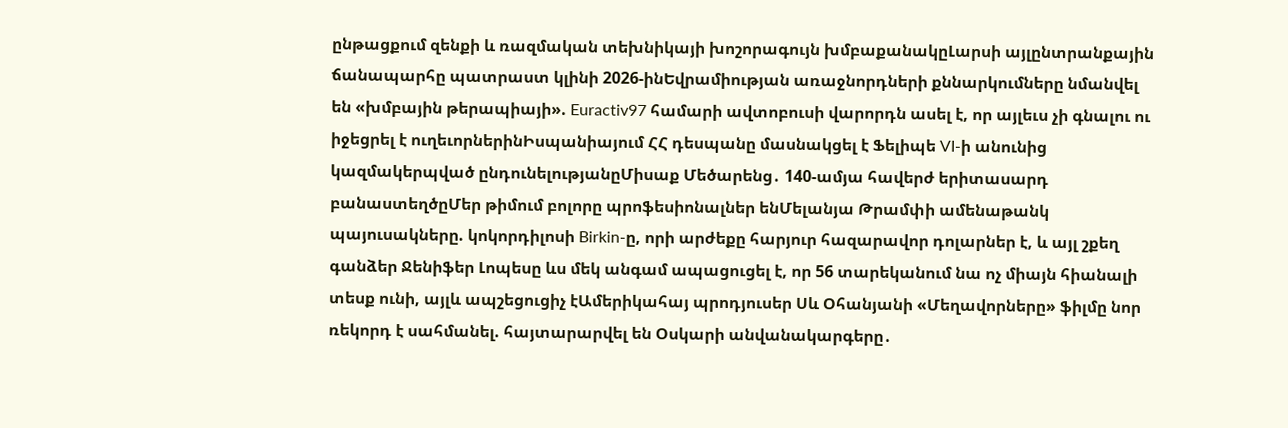ընթացքում զենքի և ռազմական տեխնիկայի խոշորագույն խմբաքանակըԼարսի այլընտրանքային ճանապարհը պատրաստ կլինի 2026-ինԵվրամիության առաջնորդների քննարկումները նմանվել են «խմբային թերապիայի». Euractiv97 համարի ավտոբուսի վարորդն ասել է, որ այլեւս չի գնալու ու իջեցրել է ուղեւորներինԻսպանիայում ՀՀ դեսպանը մասնակցել է Ֆելիպե VI-ի անունից կազմակերպված ընդունելությանըՄիսաք Մեծարենց․ 140-ամյա հավերժ երիտասարդ բանաստեղծըՄեր թիմում բոլորը պրոֆեսիոնալներ ենՄելանյա Թրամփի ամենաթանկ պայուսակները. կոկորդիլոսի Birkin-ը, որի արժեքը հարյուր հազարավոր դոլարներ է, և այլ շքեղ գանձեր Ջենիֆեր Լոպեսը ևս մեկ անգամ ապացուցել է, որ 56 տարեկանում նա ոչ միայն հիանալի տեսք ունի, այլև ապշեցուցիչ էԱմերիկահայ պրոդյուսեր Սև Օհանյանի «Մեղավորները» ֆիլմը նոր ռեկորդ է սահմանել. հայտարարվել են Օսկարի անվանակարգերը․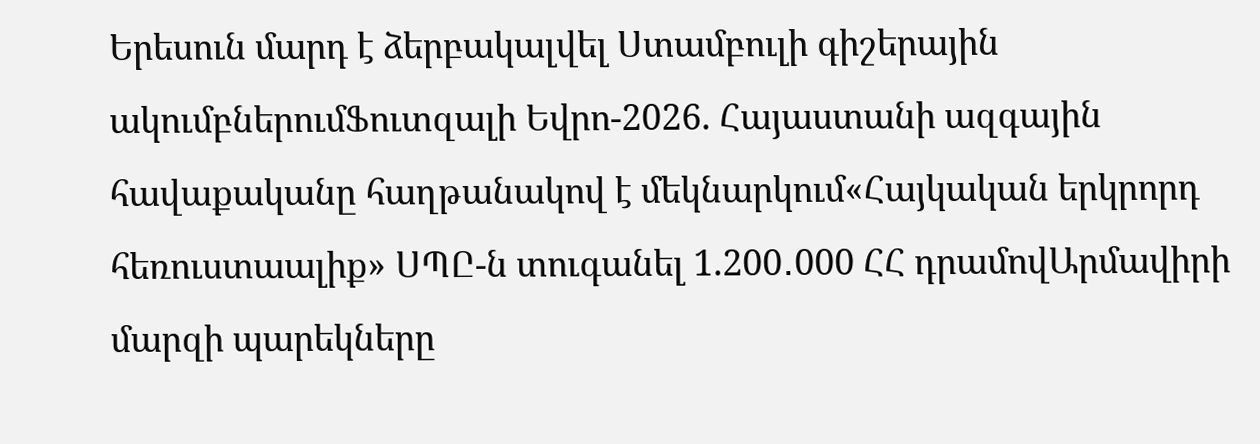Երեսուն մարդ է ձերբակալվել Ստամբուլի գիշերային ակումբներումՖուտզալի Եվրո-2026. Հայաստանի ազգային հավաքականը հաղթանակով է մեկնարկում«Հայկական երկրորդ հեռուստաալիք» ՍՊԸ-ն տուգանել 1.200․000 ՀՀ դրամովԱրմավիրի մարզի պարեկները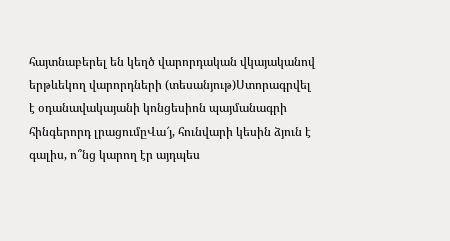հայտնաբերել են կեղծ վարորդական վկայականով երթևեկող վարորդների (տեսանյութ)Ստորագրվել է օդանավակայանի կոնցեսիոն պայմանագրի հինգերորդ լրացումըՎա՜յ, հունվարի կեսին ձյուն է գալիս, ո՞նց կարող էր այդպես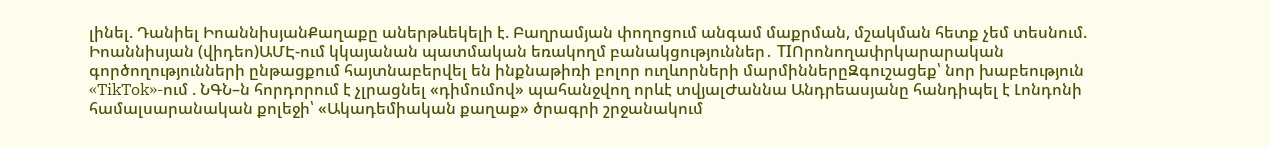լինել. Դանիել ԻոաննիսյանՔաղաքը աներթևեկելի է. Բաղրամյան փողոցում անգամ մաքրման, մշակման հետք չեմ տեսնում. Իոաննիսյան (վիդեո)ԱՄԷ-ում կկայանան պատմական եռակողմ բանակցություններ․ TIՈրոնողափրկարարական գործողությունների ընթացքում հայտնաբերվել են ինքնաթիռի բոլոր ուղևորների մարմիններըԶգուշացեք՝ նոր խաբեություն «TikTok»-ում . ՆԳՆ–ն հորդորում է չլրացնել «դիմումով» պահանջվող որևէ տվյալԺաննա Անդրեասյանը հանդիպել է Լոնդոնի համալսարանական քոլեջի՝ «Ակադեմիական քաղաք» ծրագրի շրջանակում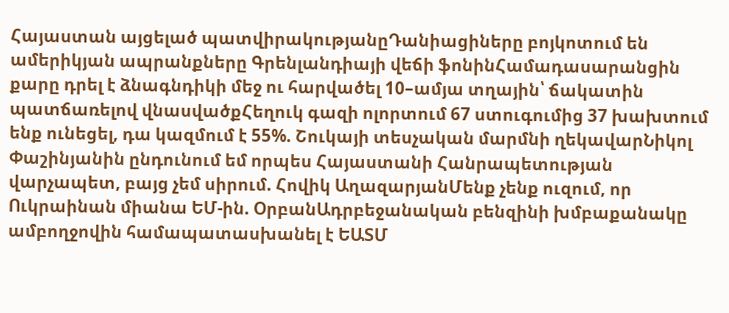Հայաստան այցելած պատվիրակությանըԴանիացիները բոյկոտում են ամերիկյան ապրանքները Գրենլանդիայի վեճի ֆոնինՀամադասարանցին քարը դրել է ձնագնդիկի մեջ ու հարվածել 10–ամյա տղային՝ ճակատին պատճառելով վնասվածքՀեղուկ գազի ոլորտում 67 ստուգումից 37 խախտում ենք ունեցել, դա կազմում է 55%. Շուկայի տեսչական մարմնի ղեկավարՆիկոլ Փաշինյանին ընդունում եմ որպես Հայաստանի Հանրապետության վարչապետ, բայց չեմ սիրում. Հովիկ ԱղազարյանՄենք չենք ուզում, որ Ուկրաինան միանա ԵՄ-ին. ՕրբանԱդրբեջանական բենզինի խմբաքանակը ամբողջովին համապատասխանել է ԵԱՏՄ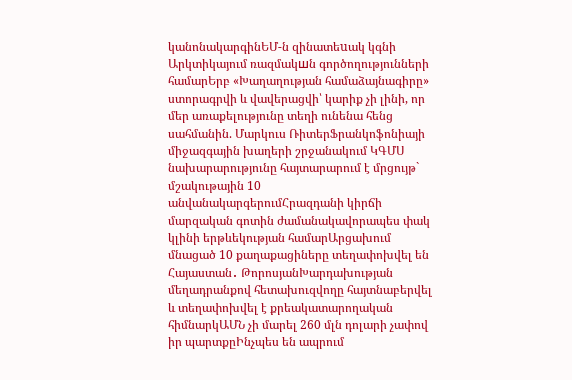կանոնակարգինԵՄ-ն զինատեuակ կգնի Արկտիկայում ռազմակшն գործողությունների համարԵրբ «Խաղաղության համաձայնագիրը» ստորագրվի և վավերացվի՝ կարիք չի լինի, որ մեր առաքելությունը տեղի ունենա հենց սահմանին. Մարկուս ՌիտերՖրանկոֆոնիայի միջազգային խաղերի շրջանակում ԿԳՄՍ նախարարությունը հայտարարում է մրցույթ` մշակութային 10 անվանակարգերումՀրազդանի կիրճի մարզական գոտին ժամանակավորապես փակ կլինի երթևեկության համարԱրցախում մնացած 10 քաղաքացիները տեղափոխվել են Հայաստան․ ԹորոսյանԽարդախության մեղադրանքով հետախուզվողը հայտնաբերվել և տեղափոխվել է քրեակատարողական հիմնարկԱՄՆ չի մարել 260 մլն դոլարի չափով իր պարտքըԻնչպես են ապրում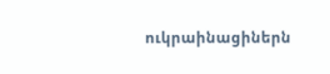ուկրաինացիներն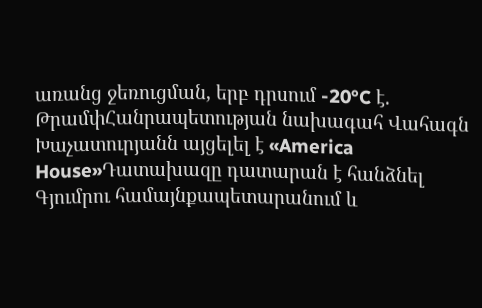առանց ջեռուցման, երբ դրսում -20°C է. ԹրամփՀանրապետության նախագահ Վահագն Խաչատուրյանն այցելել է «America House»Դատախազը դատարան է հանձնել Գյումրու համայնքապետարանում և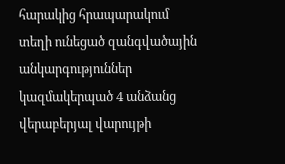հարակից հրապարակում տեղի ունեցած զանգվածային անկարգություններ կազմակերպած 4 անձանց վերաբերյալ վարույթի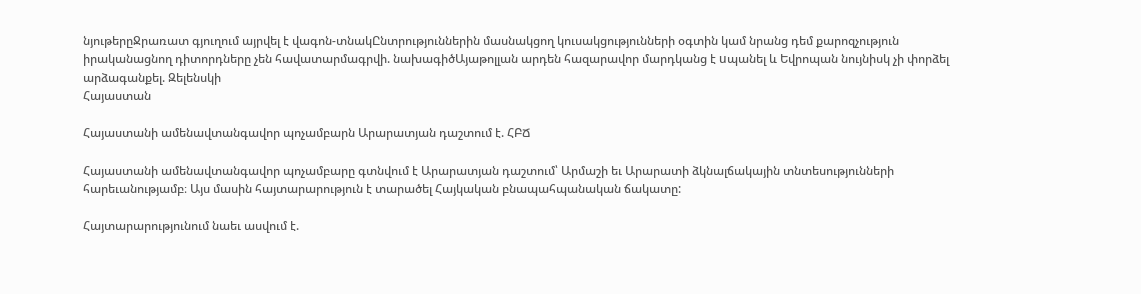նյութերըՋրառատ գյուղում այրվել է վագոն-տնակԸնտրություններին մասնակցող կուսակցությունների օգտին կամ նրանց դեմ քարոզչություն իրականացնող դիտորդները չեն հավատարմագրվի. նախագիծԱյաթոլլան արդեն հազարավոր մարդկանց է uպանել և Եվրոպան նույնիսկ չի փորձել արձագանքել. Զելենսկի
Հայաստան

Հայաստանի ամենավտանգավոր պոչամբարն Արարատյան դաշտում է. ՀԲՃ

Հայաստանի ամենավտանգավոր պոչամբարը գտնվում է Արարատյան դաշտում՝ Արմաշի եւ Արարատի ձկնալճակային տնտեսությունների հարեւանությամբ։ Այս մասին հայտարարություն է տարածել Հայկական բնապահպանական ճակատը:

Հայտարարությունում նաեւ ասվում է.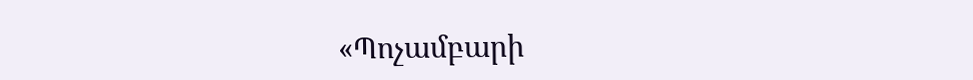«Պոչամբարի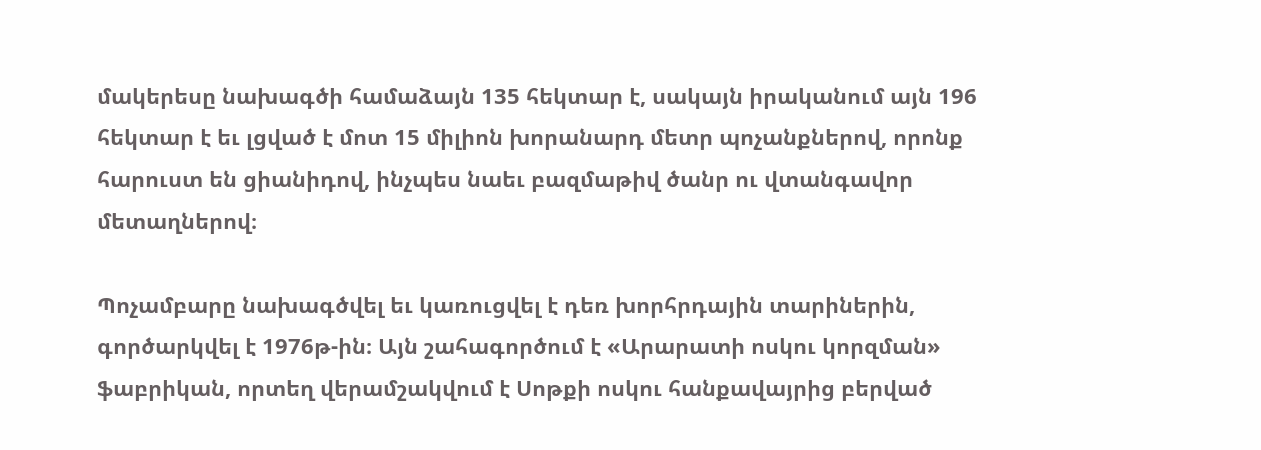մակերեսը նախագծի համաձայն 135 հեկտար է, սակայն իրականում այն 196 հեկտար է եւ լցված է մոտ 15 միլիոն խորանարդ մետր պոչանքներով, որոնք հարուստ են ցիանիդով, ինչպես նաեւ բազմաթիվ ծանր ու վտանգավոր մետաղներով։

Պոչամբարը նախագծվել եւ կառուցվել է դեռ խորհրդային տարիներին, գործարկվել է 1976թ-ին։ Այն շահագործում է «Արարատի ոսկու կորզման» ֆաբրիկան, որտեղ վերամշակվում է Սոթքի ոսկու հանքավայրից բերված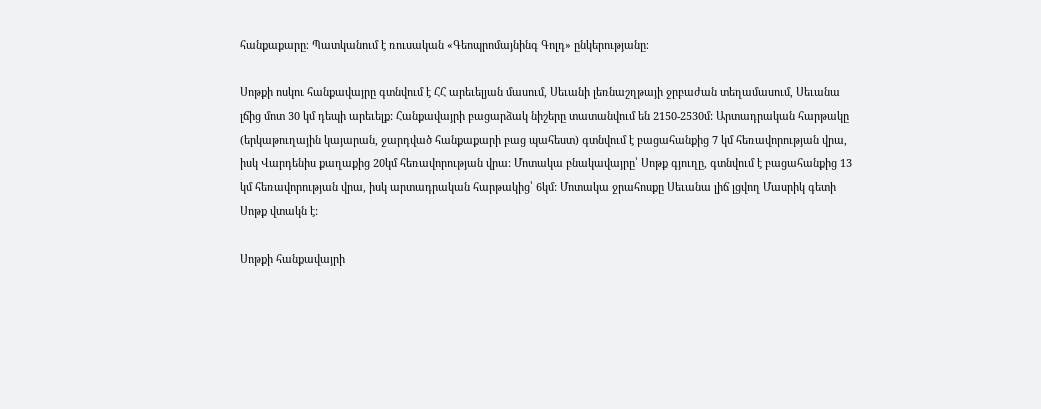հանքաքարը։ Պատկանում է ռուսական «Գեոպրոմայնինգ Գոլդ» ընկերությանը։

Սոթքի ոսկու հանքավայրը գտնվում է ՀՀ արեւելյան մասում, Սեւանի լեռնաշղթայի ջրբաժան տեղամասում, Սեւանա լճից մոտ 30 կմ դեպի արեւելք: Հանքավայրի բացարձակ նիշերը տատանվում են 2150-2530մ: Արտադրական հարթակը (երկաթուղային կայարան, ջարդված հանքաքարի բաց պահեստ) գտնվում է բացահանքից 7 կմ հեռավորության վրա, իսկ Վարդենիս քաղաքից 20կմ հեռավորության վրա: Մոտակա բնակավայրը՝ Սոթք գյուղը, գտնվում է բացահանքից 13 կմ հեռավորության վրա, իսկ արտադրական հարթակից՝ 6կմ: Մոտակա ջրահոսքը Սեւանա լիճ լցվող Մասրիկ գետի Սոթք վտակն է:

Սոթքի հանքավայրի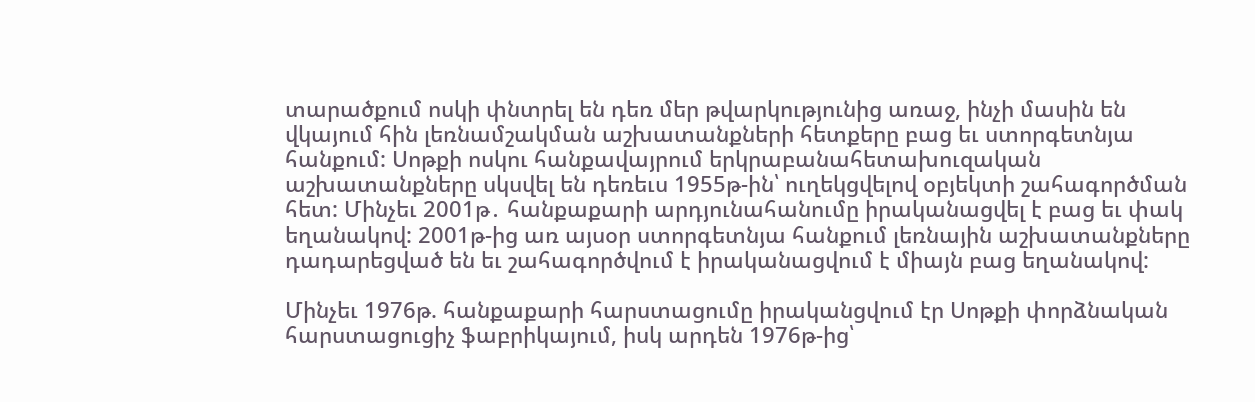տարածքում ոսկի փնտրել են դեռ մեր թվարկությունից առաջ, ինչի մասին են վկայում հին լեռնամշակման աշխատանքների հետքերը բաց եւ ստորգետնյա հանքում: Սոթքի ոսկու հանքավայրում երկրաբանահետախուզական աշխատանքները սկսվել են դեռեւս 1955թ-ին՝ ուղեկցվելով օբյեկտի շահագործման հետ: Մինչեւ 2001թ․ հանքաքարի արդյունահանումը իրականացվել է բաց եւ փակ եղանակով: 2001թ-ից առ այսօր ստորգետնյա հանքում լեռնային աշխատանքները դադարեցված են եւ շահագործվում է իրականացվում է միայն բաց եղանակով:

Մինչեւ 1976թ. հանքաքարի հարստացումը իրականցվում էր Սոթքի փորձնական հարստացուցիչ ֆաբրիկայում, իսկ արդեն 1976թ-ից՝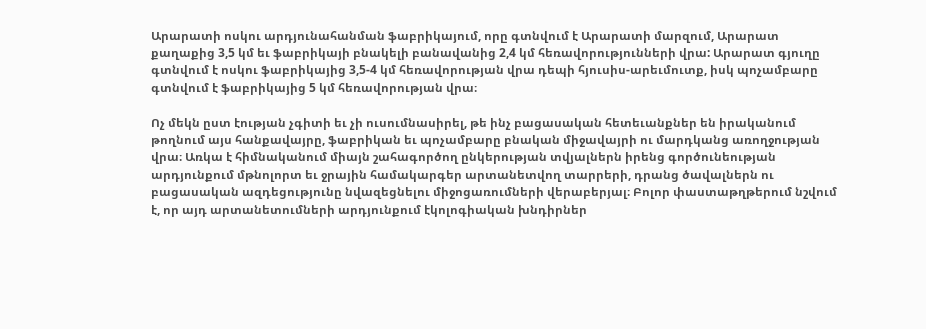Արարատի ոսկու արդյունահանման ֆաբրիկայում, որը գտնվում է Արարատի մարզում, Արարատ քաղաքից 3,5 կմ եւ ֆաբրիկայի բնակելի բանավանից 2,4 կմ հեռավորությունների վրա: Արարատ գյուղը գտնվում է ոսկու ֆաբրիկայից 3,5-4 կմ հեռավորության վրա դեպի հյուսիս-արեւմուտք, իսկ պոչամբարը գտնվում է ֆաբրիկայից 5 կմ հեռավորության վրա։

Ոչ մեկն ըստ էության չգիտի եւ չի ուսումնասիրել, թե ինչ բացասական հետեւանքներ են իրականում թողնում այս հանքավայրը, ֆաբրիկան եւ պոչամբարը բնական միջավայրի ու մարդկանց առողջության վրա։ Առկա է հիմնականում միայն շահագործող ընկերության տվյալներն իրենց գործունեության արդյունքում մթնոլորտ եւ ջրային համակարգեր արտանետվող տարրերի, դրանց ծավալներն ու բացասական ազդեցությունը նվազեցնելու միջոցառումների վերաբերյալ։ Բոլոր փաստաթղթերում նշվում է, որ այդ արտանետումների արդյունքում էկոլոգիական խնդիրներ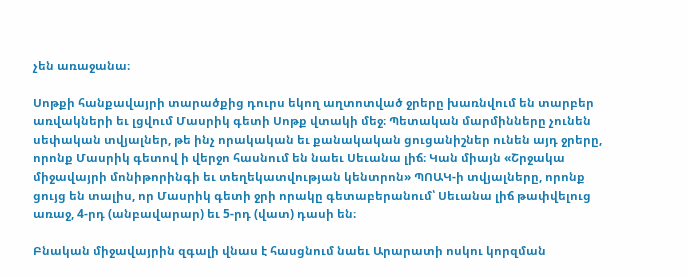չեն առաջանա։

Սոթքի հանքավայրի տարածքից դուրս եկող աղտոտված ջրերը խառնվում են տարբեր առվակների եւ լցվում Մասրիկ գետի Սոթք վտակի մեջ։ Պետական մարմինները չունեն սեփական տվյալներ, թե ինչ որակական եւ քանակական ցուցանիշներ ունեն այդ ջրերը, որոնք Մասրիկ գետով ի վերջո հասնում են նաեւ Սեւանա լիճ։ Կան միայն «Շրջակա միջավայրի մոնիթորինգի եւ տեղեկատվության կենտրոն» ՊՈԱԿ-ի տվյալները, որոնք ցույց են տալիս, որ Մասրիկ գետի ջրի որակը գետաբերանում՝ Սեւանա լիճ թափվելուց առաջ, 4-րդ (անբավարար) եւ 5-րդ (վատ) դասի են։

Բնական միջավայրին զգալի վնաս է հասցնում նաեւ Արարատի ոսկու կորզման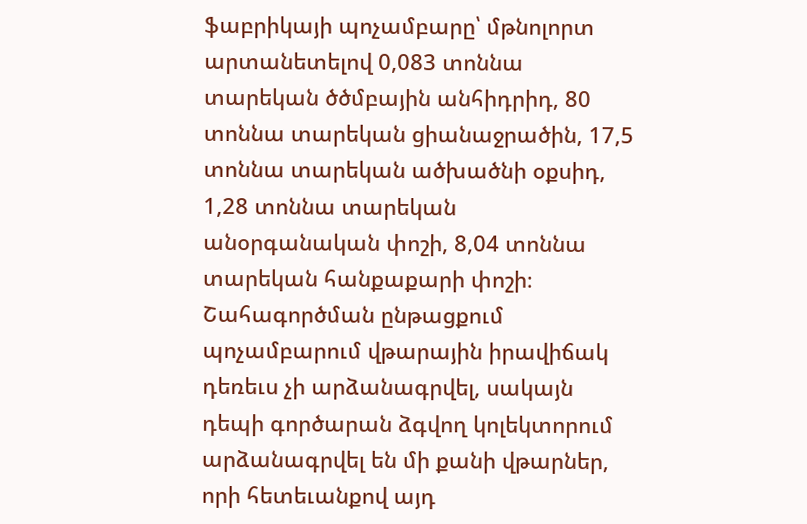ֆաբրիկայի պոչամբարը՝ մթնոլորտ արտանետելով 0,083 տոննա տարեկան ծծմբային անհիդրիդ, 80 տոննա տարեկան ցիանաջրածին, 17,5 տոննա տարեկան ածխածնի օքսիդ, 1,28 տոննա տարեկան անօրգանական փոշի, 8,04 տոննա տարեկան հանքաքարի փոշի։ Շահագործման ընթացքում պոչամբարում վթարային իրավիճակ դեռեւս չի արձանագրվել, սակայն դեպի գործարան ձգվող կոլեկտորում արձանագրվել են մի քանի վթարներ, որի հետեւանքով այդ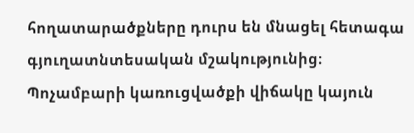հողատարածքները դուրս են մնացել հետագա գյուղատնտեսական մշակությունից։ Պոչամբարի կառուցվածքի վիճակը կայուն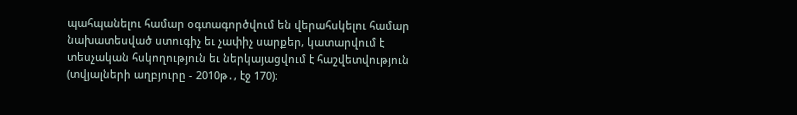պահպանելու համար օգտագործվում են վերահսկելու համար նախատեսված ստուգիչ եւ չափիչ սարքեր, կատարվում է տեսչական հսկողություն եւ ներկայացվում է հաշվետվություն (տվյալների աղբյուրը - 2010թ․, էջ 170)։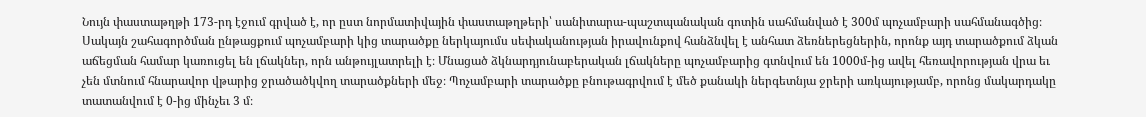Նույն փաստաթղթի 173-րդ էջում գրված է, որ ըստ նորմատիվային փաստաթղթերի՝ սանիտարա-պաշտպանական գոտին սահմանված է 300մ պոչամբարի սահմանագծից։ Սակայն շահագործման ընթացքում պոչամբարի կից տարածքը ներկայումս սեփականության իրավունքով հանձնվել է անհատ ձեռներեցներին, որոնք այդ տարածքում ձկան աճեցման համար կառուցել են լճակներ, որն անթույլատրելի է։ Մնացած ձկնարդյունաբերական լճակները պոչամբարից գտնվում են 1000մ-ից ավել հեռավորության վրա եւ չեն մտնում հնարավոր վթարից ջրածածկվող տարածքների մեջ։ Պոչամբարի տարածքը բնութագրվում է մեծ քանակի ներգետնյա ջրերի առկայությամբ, որոնց մակարդակը տատանվում է 0-ից մինչեւ 3 մ։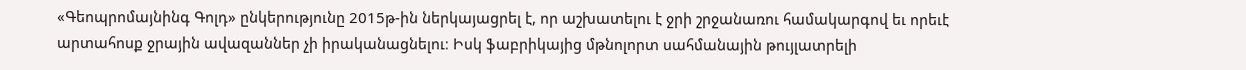«Գեոպրոմայնինգ Գոլդ» ընկերությունը 2015թ-ին ներկայացրել է, որ աշխատելու է ջրի շրջանառու համակարգով եւ որեւէ արտահոսք ջրային ավազաններ չի իրականացնելու։ Իսկ ֆաբրիկայից մթնոլորտ սահմանային թույլատրելի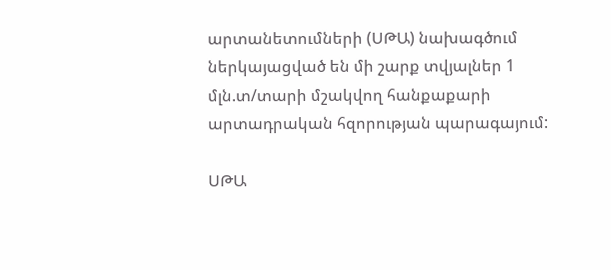արտանետումների (ՍԹԱ) նախագծում ներկայացված են մի շարք տվյալներ 1 մլն.տ/տարի մշակվող հանքաքարի արտադրական հզորության պարագայում:

ՍԹԱ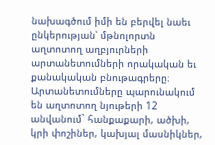նախագծում իմի են բերվել նաեւ ընկերության՝ մթնոլորտն աղտոտող աղբյուրների արտանետումների որակական եւ քանակական բնութագրերը։ Արտանետումները պարունակում են աղտոտող նյութերի 12 անվանում` հանքաքարի, ածխի, կրի փոշիներ, կախյալ մասնիկներ,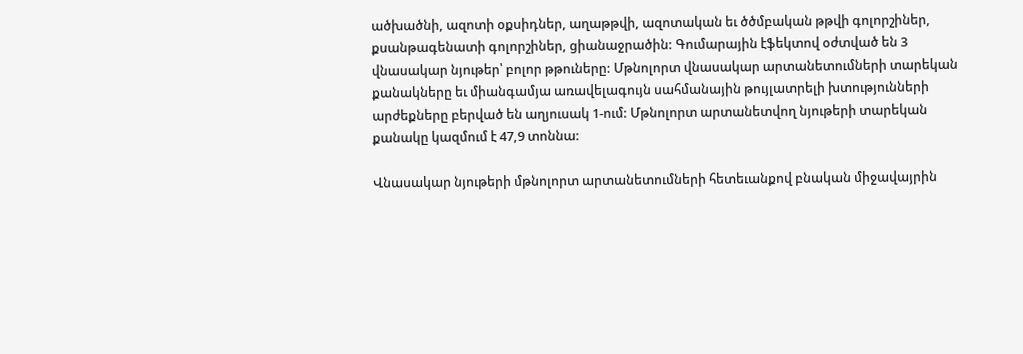ածխածնի, ազոտի օքսիդներ, աղաթթվի, ազոտական եւ ծծմբական թթվի գոլորշիներ, քսանթագենատի գոլորշիներ, ցիանաջրածին: Գումարային էֆեկտով օժտված են 3 վնասակար նյութեր՝ բոլոր թթուները: Մթնոլորտ վնասակար արտանետումների տարեկան քանակները եւ միանգամյա առավելագույն սահմանային թույլատրելի խտությունների արժեքները բերված են աղյուսակ 1-ում: Մթնոլորտ արտանետվող նյութերի տարեկան քանակը կազմում է 47,9 տոննա:

Վնասակար նյութերի մթնոլորտ արտանետումների հետեւանքով բնական միջավայրին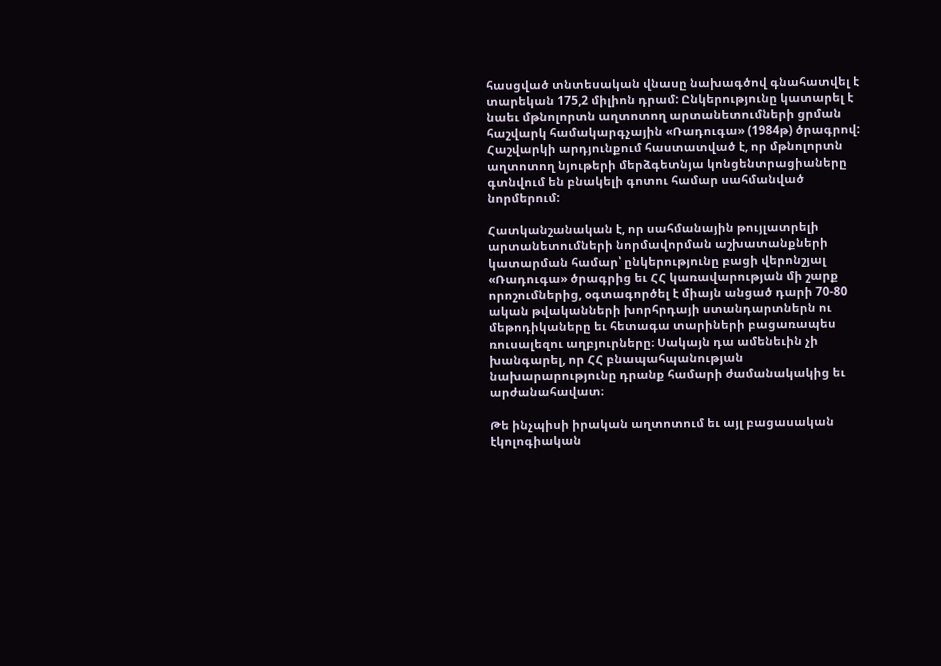հասցված տնտեսական վնասը նախագծով գնահատվել է տարեկան 175,2 միլիոն դրամ: Ընկերությունը կատարել է նաեւ մթնոլորտն աղտոտող արտանետումների ցրման հաշվարկ համակարգչային «Ռադուգա» (1984թ) ծրագրով: Հաշվարկի արդյունքում հաստատված է, որ մթնոլորտն աղտոտող նյութերի մերձգետնյա կոնցենտրացիաները գտնվում են բնակելի գոտու համար սահմանված նորմերում:

Հատկանշանական է, որ սահմանային թույլատրելի արտանետումների նորմավորման աշխատանքների կատարման համար՝ ընկերությունը բացի վերոնշյալ «Ռադուգա» ծրագրից եւ ՀՀ կառավարության մի շարք որոշումներից, օգտագործել է միայն անցած դարի 70-80 ական թվականների խորհրդայի ստանդարտներն ու մեթոդիկաները եւ հետագա տարիների բացառապես ռուսալեզու աղբյուրները։ Սակայն դա ամենեւին չի խանգարել, որ ՀՀ բնապահպանության նախարարությունը դրանք համարի ժամանակակից եւ արժանահավատ։

Թե ինչպիսի իրական աղտոտում եւ այլ բացասական էկոլոգիական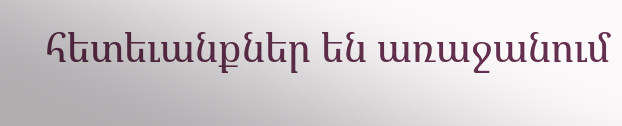հետեւանքներ են առաջանում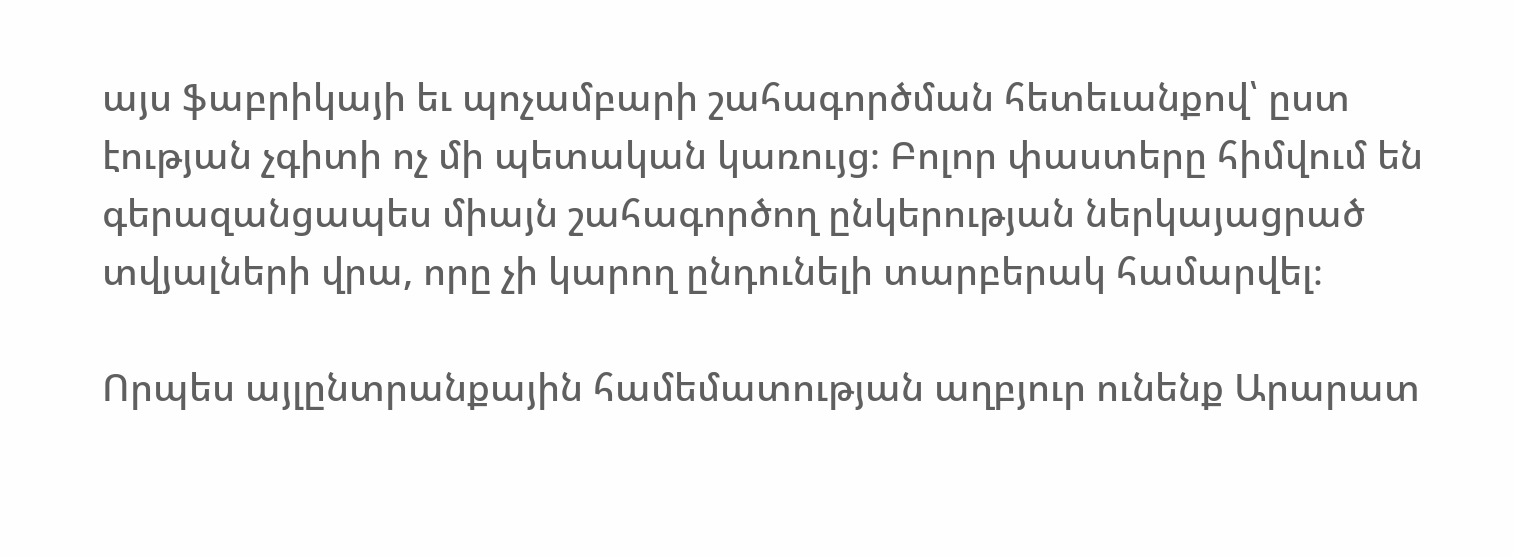այս ֆաբրիկայի եւ պոչամբարի շահագործման հետեւանքով՝ ըստ էության չգիտի ոչ մի պետական կառույց։ Բոլոր փաստերը հիմվում են գերազանցապես միայն շահագործող ընկերության ներկայացրած տվյալների վրա, որը չի կարող ընդունելի տարբերակ համարվել։

Որպես այլընտրանքային համեմատության աղբյուր ունենք Արարատ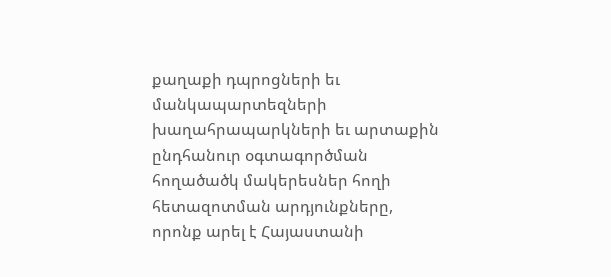քաղաքի դպրոցների եւ մանկապարտեզների խաղահրապարկների եւ արտաքին ընդհանուր օգտագործման հողածածկ մակերեսներ հողի հետազոտման արդյունքները, որոնք արել է Հայաստանի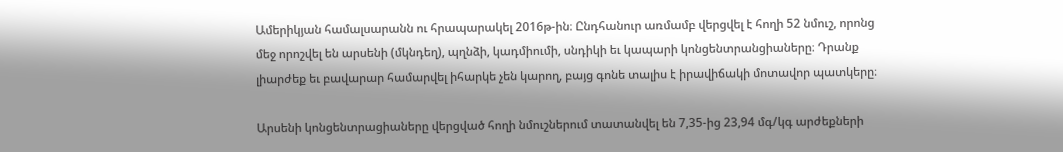Ամերիկյան համալսարանն ու հրապարակել 2016թ-ին։ Ընդհանուր առմամբ վերցվել է հողի 52 նմուշ, որոնց մեջ որոշվել են արսենի (մկնդեղ), պղնձի, կադմիումի, սնդիկի եւ կապարի կոնցենտրանցիաները։ Դրանք լիարժեք եւ բավարար համարվել իհարկե չեն կարող, բայց գոնե տալիս է իրավիճակի մոտավոր պատկերը։

Արսենի կոնցենտրացիաները վերցված հողի նմուշներում տատանվել են 7,35-ից 23,94 մգ/կգ արժեքների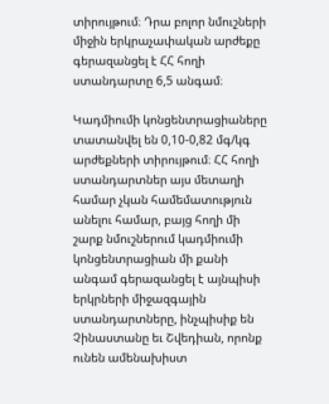տիրույթում։ Դրա բոլոր նմուշների միջին երկրաչափական արժեքը գերազանցել է ՀՀ հողի ստանդարտը 6,5 անգամ։

Կադմիումի կոնցենտրացիաները տատանվել են 0,10-0,82 մգ/կգ արժեքների տիրույթում։ ՀՀ հողի ստանդարտներ այս մետաղի համար չկան համեմատություն անելու համար, բայց հողի մի շարք նմուշներում կադմիումի կոնցենտրացիան մի քանի անգամ գերազանցել է այնպիսի երկրների միջազգային ստանդարտները, ինչպիսիք են Չինաստանը եւ Շվեդիան, որոնք ունեն ամենախիստ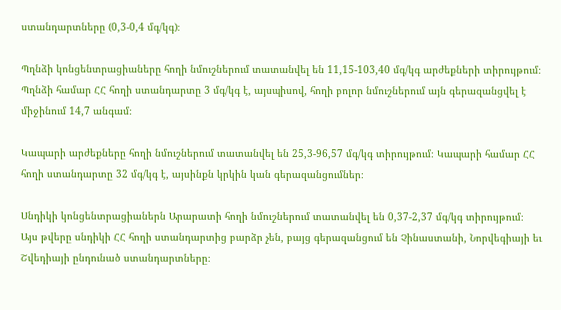ստանդարտները (0,3-0,4 մգ/կգ)։

Պղնձի կոնցենտրացիաները հողի նմուշներում տատանվել են 11,15-103,40 մգ/կգ արժեքների տիրույթում։ Պղնձի համար ՀՀ հողի ստանդարտը 3 մգ/կգ է, այսպիսով, հողի բոլոր նմուշներում այն գերազանցվել է միջինում 14,7 անգամ։

Կապարի արժեքները հողի նմուշներում տատանվել են 25,3-96,57 մգ/կգ տիրույթում։ Կապարի համար ՀՀ հողի ստանդարտը 32 մգ/կգ է, այսինքն կրկին կան գերազանցումներ։

Սնդիկի կոնցենտրացիաներն Արարատի հողի նմուշներում տատանվել են 0,37-2,37 մգ/կգ տիրույթում։ Այս թվերը սնդիկի ՀՀ հողի ստանդարտից բարձր չեն, բայց գերազանցում են Չինաստանի, Նորվեգիայի եւ Շվեդիայի ընդունած ստանդարտները։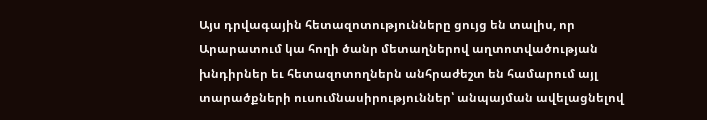Այս դրվագային հետազոտությունները ցույց են տալիս, որ Արարատում կա հողի ծանր մետաղներով աղտոտվածության խնդիրներ եւ հետազոտողներն անհրաժեշտ են համարում այլ տարածքների ուսումնասիրություններ՝ անպայման ավելացնելով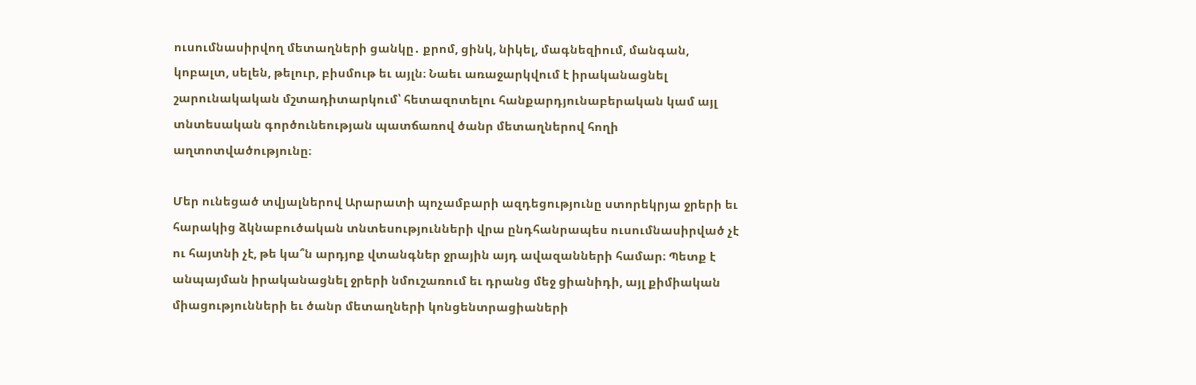ուսումնասիրվող մետաղների ցանկը․ քրոմ, ցինկ, նիկել, մագնեզիում, մանգան, կոբալտ, սելեն, թելուր, բիսմութ եւ այլն։ Նաեւ առաջարկվում է իրականացնել շարունակական մշտադիտարկում՝ հետազոտելու հանքարդյունաբերական կամ այլ տնտեսական գործունեության պատճառով ծանր մետաղներով հողի աղտոտվածությունը։

Մեր ունեցած տվյալներով Արարատի պոչամբարի ազդեցությունը ստորեկրյա ջրերի եւ հարակից ձկնաբուծական տնտեսությունների վրա ընդհանրապես ուսումնասիրված չէ ու հայտնի չէ, թե կա՞ն արդյոք վտանգներ ջրային այդ ավազանների համար։ Պետք է անպայման իրականացնել ջրերի նմուշառում եւ դրանց մեջ ցիանիդի, այլ քիմիական միացությունների եւ ծանր մետաղների կոնցենտրացիաների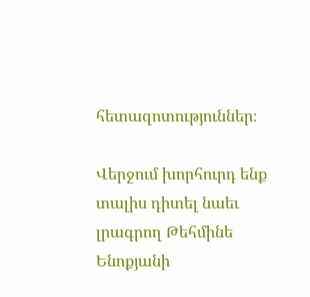հետազոտություններ։

Վերջում խորհուրդ ենք տալիս դիտել նաեւ լրագրող Թեհմինե Ենոքյանի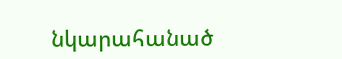նկարահանած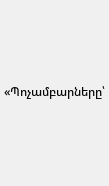«Պոչամբարները՝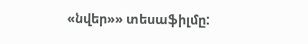«նվեր»» տեսաֆիլմը: